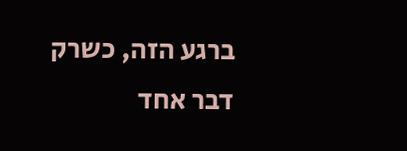ברגע הזה, כשרק דבר אחד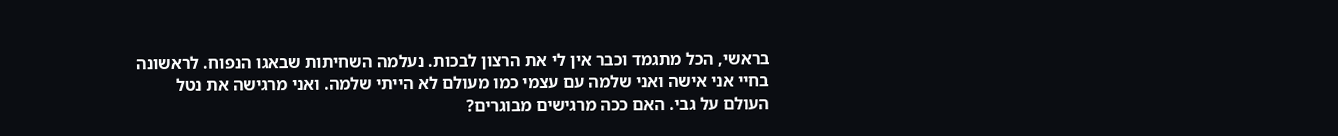בראשי, הכל מתגמד וכבר אין לי את הרצון לבכות. נעלמה השחיתות שבאגו הנפוח. לראשונה בחיי אני אישה ואני שלמה עם עצמי כמו מעולם לא הייתי שלמה. ואני מרגישה את נטל העולם על גבי. האם ככה מרגישים מבוגרים?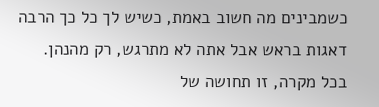כשמבינים מה חשוב באמת, כשיש לך כל כך הרבה דאגות בראש אבל אתה לא מתרגש, רק מהנהן. בכל מקרה, זו תחושה של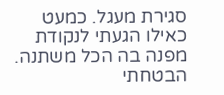סגירת מעגל. כמעט כאילו הגעתי לנקודת מפנה בה הכל משתנה.
הבטחתי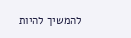להמשיך להיות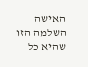האישה השלמה הזו שהיא כל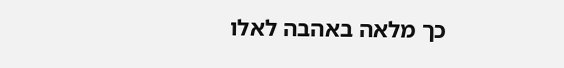כך מלאה באהבה לאלו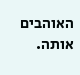האוהבים אותה.